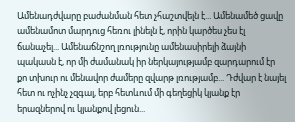Ամենադժվարը բաժանման հետ չհաշտվելն է... Ամենամեծ ցավը ամենամոտ մարդուց հեռու լինելն է, որին կարծես չես էլ ճանաչել... Ամենաճնշող լռությունը ամենասիրելի ձայնի պակասն է, որ մի ժամանակ իր ներկայությամբ զարդարում էր քո տխուր ու մենավոր ժամերը զվարթ լռությամբ... Դժվար է նայել հետ ու ոչինչ չզգալ, երբ հետևում մի գեղեցիկ կյանք էր երազներով ու կյանքով լեցուն...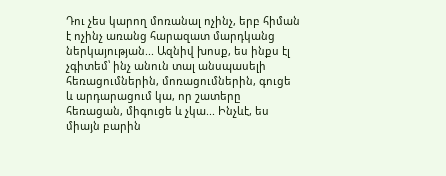Դու չես կարող մոռանալ ոչինչ, երբ հիման է ոչինչ առանց հարազատ մարդկանց ներկայության... Ազնիվ խոսք, ես ինքս էլ չգիտեմ՝ ինչ անուն տալ անսպասելի հեռացումներին, մոռացումներին, գուցե և արդարացում կա, որ շատերը հեռացան, միգուցե և չկա... Ինչևէ, ես միայն բարին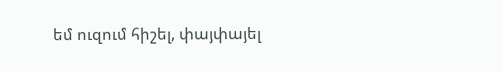եմ ուզում հիշել, փայփայել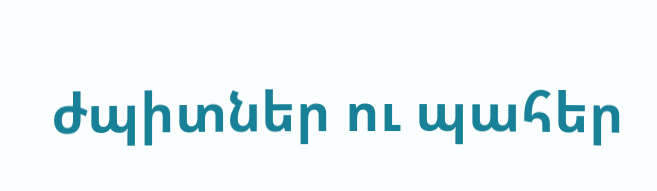ժպիտներ ու պահեր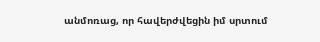անմոռաց, որ հավերժվեցին իմ սրտում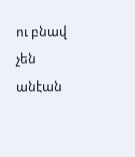ու բնավ չեն անէան